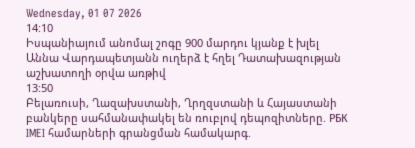Wednesday, 01 07 2026
14:10
Իսպանիայում անոմալ շոգը 900 մարդու կյանք է խլել
Աննա Վարդապետյանն ուղերձ է հղել Դատախազության աշխատողի օրվա առթիվ
13:50
Բելառուսի, Ղազախստանի, Ղրղզստանի և Հայաստանի բանկերը սահմանափակել են ռուբլով դեպոզիտները. РБК
IMEI համարների գրանցման համակարգ.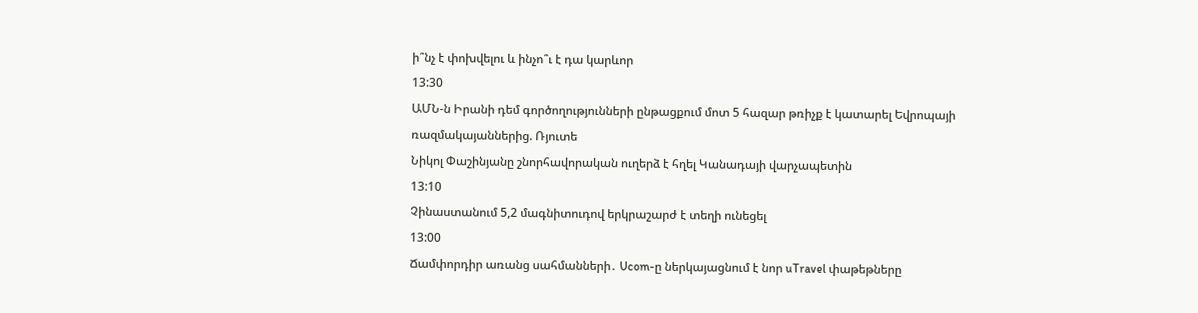ի՞նչ է փոխվելու և ինչո՞ւ է դա կարևոր
13:30
ԱՄՆ-ն Իրանի դեմ գործողությունների ընթացքում մոտ 5 հազար թռիչք է կատարել Եվրոպայի ռազմակայաններից. Ռյուտե
Նիկոլ Փաշինյանը շնորհավորական ուղերձ է հղել Կանադայի վարչապետին
13:10
Չինաստանում 5,2 մագնիտուդով երկրաշարժ է տեղի ունեցել
13:00
Ճամփորդիր առանց սահմանների․ Ucom-ը ներկայացնում է նոր uTravel փաթեթները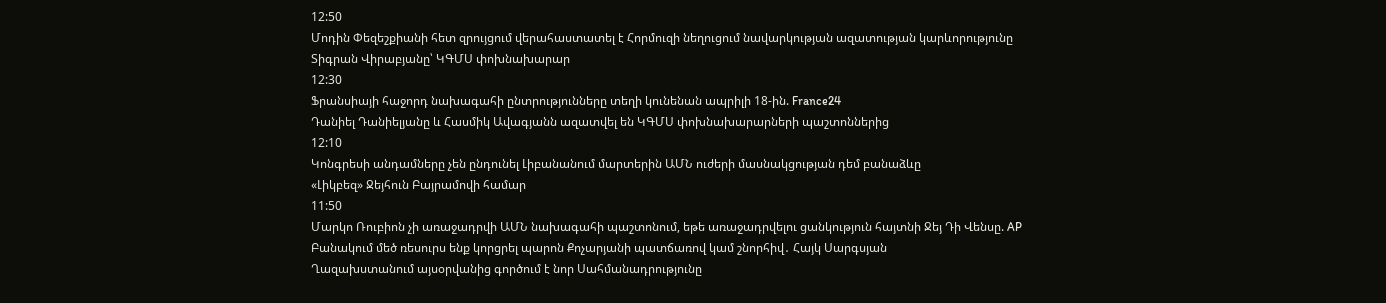12:50
Մոդին Փեզեշքիանի հետ զրույցում վերահաստատել է Հորմուզի նեղուցում նավարկության ազատության կարևորությունը
Տիգրան Վիրաբյանը՝ ԿԳՄՍ փոխնախարար
12:30
Ֆրանսիայի հաջորդ նախագահի ընտրությունները տեղի կունենան ապրիլի 18-ին. France24
Դանիել Դանիելյանը և Հասմիկ Ավագյանն ազատվել են ԿԳՄՍ փոխնախարարների պաշտոններից
12:10
Կոնգրեսի անդամները չեն ընդունել Լիբանանում մարտերին ԱՄՆ ուժերի մասնակցության դեմ բանաձևը
«Լիկբեզ» Ջեյհուն Բայրամովի համար
11:50
Մարկո Ռուբիոն չի առաջադրվի ԱՄՆ նախագահի պաշտոնում, եթե առաջադրվելու ցանկություն հայտնի Ջեյ Դի Վենսը. AP
Բանակում մեծ ռեսուրս ենք կորցրել պարոն Քոչարյանի պատճառով կամ շնորհիվ․ Հայկ Սարգսյան
Ղազախստանում այսօրվանից գործում է նոր Սահմանադրությունը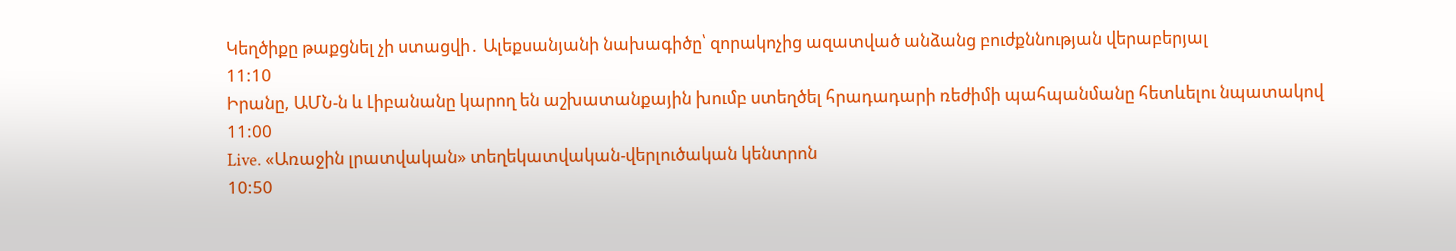Կեղծիքը թաքցնել չի ստացվի․ Ալեքսանյանի նախագիծը՝ զորակոչից ազատված անձանց բուժքննության վերաբերյալ
11:10
Իրանը, ԱՄՆ-ն և Լիբանանը կարող են աշխատանքային խումբ ստեղծել հրադադարի ռեժիմի պահպանմանը հետևելու նպատակով
11:00
Live. «Առաջին լրատվական» տեղեկատվական-վերլուծական կենտրոն
10:50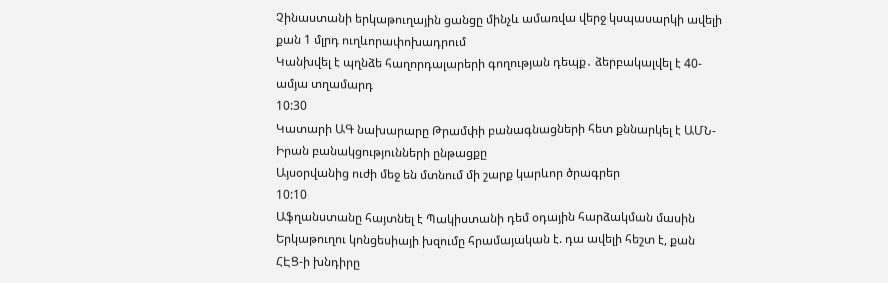Չինաստանի երկաթուղային ցանցը մինչև ամառվա վերջ կսպասարկի ավելի քան 1 մլրդ ուղևորափոխադրում
Կանխվել է պղնձե հաղորդալարերի գողության դեպք․ ձերբակալվել է 40-ամյա տղամարդ
10:30
Կատարի ԱԳ նախարարը Թրամփի բանագնացների հետ քննարկել է ԱՄՆ-Իրան բանակցությունների ընթացքը
Այսօրվանից ուժի մեջ են մտնում մի շարք կարևոր ծրագրեր
10:10
Աֆղանստանը հայտնել է Պակիստանի դեմ օդային հարձակման մասին
Երկաթուղու կոնցեսիայի խզումը հրամայական է. դա ավելի հեշտ է, քան ՀԷՑ-ի խնդիրը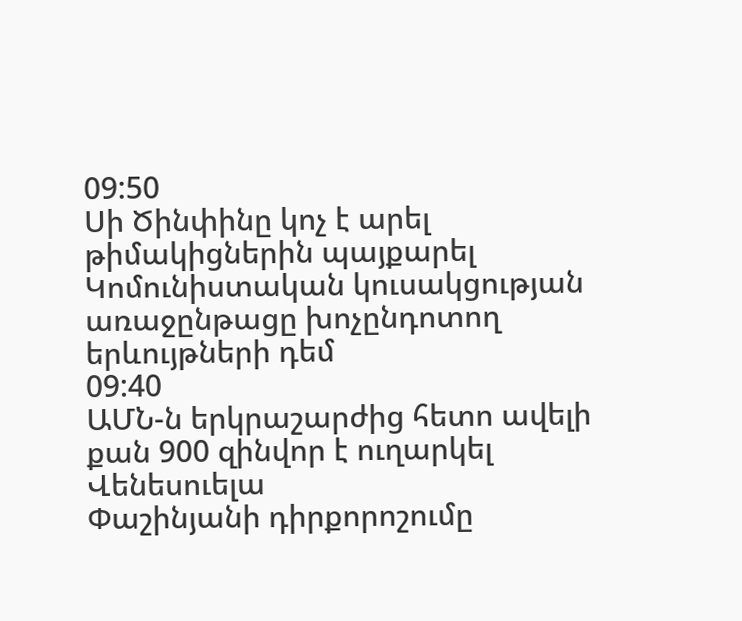09:50
Սի Ծինփինը կոչ է արել թիմակիցներին պայքարել Կոմունիստական կուսակցության առաջընթացը խոչընդոտող երևույթների դեմ
09:40
ԱՄՆ-ն երկրաշարժից հետո ավելի քան 900 զինվոր է ուղարկել Վենեսուելա
Փաշինյանի դիրքորոշումը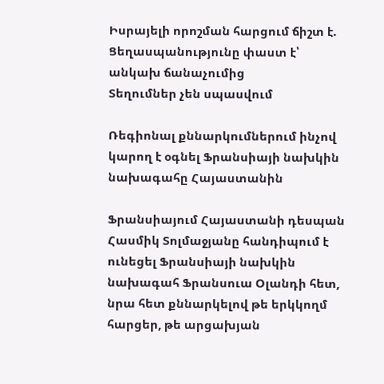Իսրայելի որոշման հարցում ճիշտ է. Ցեղասպանությունը փաստ է՝ անկախ ճանաչումից
Տեղումներ չեն սպասվում

Ռեգիոնալ քննարկումներում ինչով կարող է օգնել Ֆրանսիայի նախկին նախագահը Հայաստանին

Ֆրանսիայում Հայաստանի դեսպան Հասմիկ Տոլմաջյանը հանդիպում է ունեցել Ֆրանսիայի նախկին նախագահ Ֆրանսուա Օլանդի հետ, նրա հետ քննարկելով թե երկկողմ հարցեր, թե արցախյան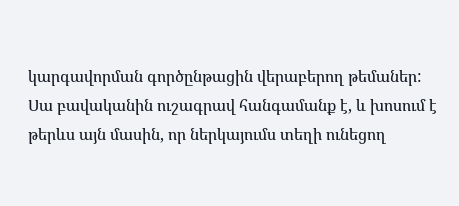կարգավորման գործընթացին վերաբերող թեմաներ: Սա բավականին ուշագրավ հանգամանք է, և խոսում է թերևս այն մասին, որ ներկայումս տեղի ունեցող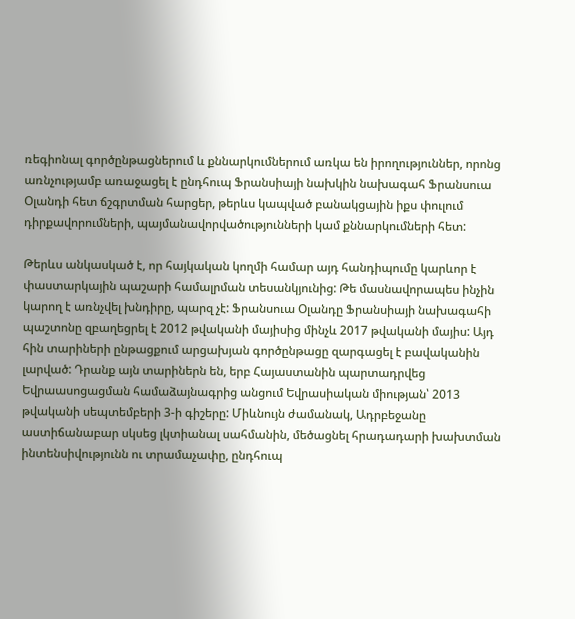ռեգիոնալ գործընթացներում և քննարկումներում առկա են իրողություններ, որոնց առնչությամբ առաջացել է ընդհուպ Ֆրանսիայի նախկին նախագահ Ֆրանսուա Օլանդի հետ ճշգրտման հարցեր, թերևս կապված բանակցային իքս փուլում դիրքավորումների, պայմանավորվածությունների կամ քննարկումների հետ:

Թերևս անկասկած է, որ հայկական կողմի համար այդ հանդիպումը կարևոր է փաստարկային պաշարի համալրման տեսանկյունից: Թե մասնավորապես ինչին կարող է առնչվել խնդիրը, պարզ չէ: Ֆրանսուա Օլանդը Ֆրանսիայի նախագահի պաշտոնը զբաղեցրել է 2012 թվականի մայիսից մինչև 2017 թվականի մայիս: Այդ հին տարիների ընթացքում արցախյան գործընթացը զարգացել է բավականին լարված: Դրանք այն տարիներն են, երբ Հայաստանին պարտադրվեց Եվրաասոցացման համաձայնագրից անցում Եվրասիական միության՝ 2013 թվականի սեպտեմբերի 3-ի գիշերը: Միևնույն ժամանակ, Ադրբեջանը աստիճանաբար սկսեց լկտիանալ սահմանին, մեծացնել հրադադարի խախտման ինտենսիվությունն ու տրամաչափը, ընդհուպ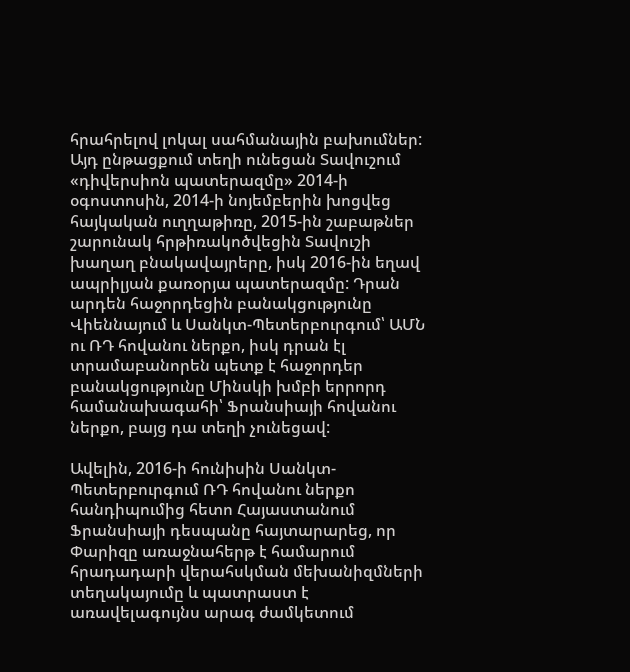հրահրելով լոկալ սահմանային բախումներ: Այդ ընթացքում տեղի ունեցան Տավուշում «դիվերսիոն պատերազմը» 2014-ի օգոստոսին, 2014-ի նոյեմբերին խոցվեց հայկական ուղղաթիռը, 2015-ին շաբաթներ շարունակ հրթիռակոծվեցին Տավուշի խաղաղ բնակավայրերը, իսկ 2016-ին եղավ ապրիլյան քառօրյա պատերազմը: Դրան արդեն հաջորդեցին բանակցությունը Վիեննայում և Սանկտ-Պետերբուրգում՝ ԱՄՆ ու ՌԴ հովանու ներքո, իսկ դրան էլ տրամաբանորեն պետք է հաջորդեր բանակցությունը Մինսկի խմբի երրորդ համանախագահի՝ Ֆրանսիայի հովանու ներքո, բայց դա տեղի չունեցավ:

Ավելին, 2016-ի հունիսին Սանկտ-Պետերբուրգում ՌԴ հովանու ներքո հանդիպումից հետո Հայաստանում Ֆրանսիայի դեսպանը հայտարարեց, որ Փարիզը առաջնահերթ է համարում հրադադարի վերահսկման մեխանիզմների տեղակայումը և պատրաստ է առավելագույնս արագ ժամկետում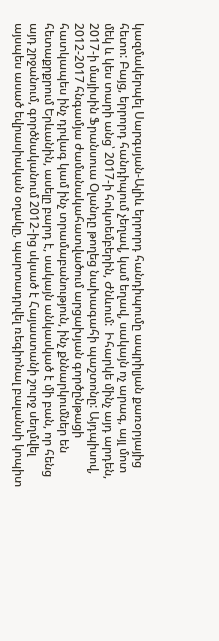կազմակերպել Սարգսյան-Ալիև երրորդ հանդիպումը ապրիլյան քառօրյայից հետո: Բայց, երրորդ հանդիպում չեղավ, կամ եղավ, սակայն ոչ արագ, այլ մոտ մեկ և կես տարի անց՝ 2017-ի հոկտեմբերին, Ժնևում:  Իհարկե մինչ այդ արդեն, 2017-ի մայիսին Ֆրանսուա Օլանդը թողեց նախագահի պաշտոնը: Այդպիսով, 2012-2017 հնգամյա ժամանակահատվածում արցախյան գործընթացի հատկապես ինչ դրվագ կամ ինչ տրամաբանություն, ինչ քննարկումներ են հետաքրքրում Երևանին, ասելը բարդ է, սակայն անկասկած է մի բան, որ հենց այդ շրջանում, գործնականում 2012-ից սկսած է Հայաստանի շուրջ սեղմվել այսպես ասած եվրասիական օղակը, պարտադրվել ռեգիոնալ բալանսի կոպիտ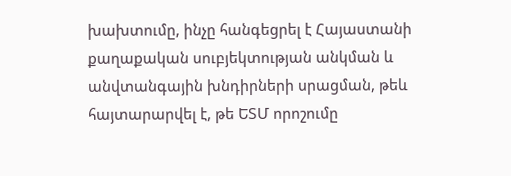խախտումը, ինչը հանգեցրել է Հայաստանի քաղաքական սուբյեկտության անկման և անվտանգային խնդիրների սրացման, թեև հայտարարվել է, թե ԵՏՄ որոշումը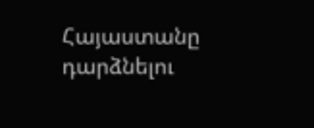Հայաստանը դարձնելու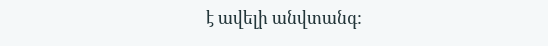է ավելի անվտանգ: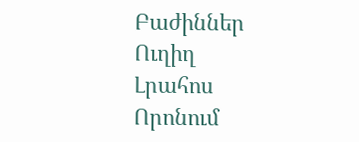Բաժիններ
Ուղիղ
Լրահոս
Որոնում